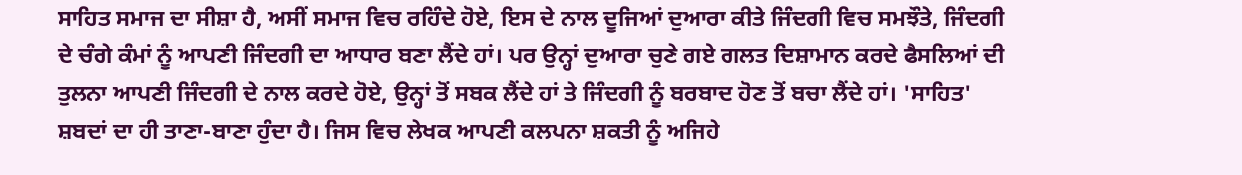ਸਾਹਿਤ ਸਮਾਜ ਦਾ ਸੀਸ਼ਾ ਹੈ, ਅਸੀਂ ਸਮਾਜ ਵਿਚ ਰਹਿੰਦੇ ਹੋਏ, ਇਸ ਦੇ ਨਾਲ ਦੂਜਿਆਂ ਦੁਆਰਾ ਕੀਤੇ ਜਿੰਦਗੀ ਵਿਚ ਸਮਝੌਤੇ, ਜਿੰਦਗੀ ਦੇ ਚੰਗੇ ਕੰਮਾਂ ਨੂੰ ਆਪਣੀ ਜਿੰਦਗੀ ਦਾ ਆਧਾਰ ਬਣਾ ਲੈਂਦੇ ਹਾਂ। ਪਰ ਉਨ੍ਹਾਂ ਦੁਆਰਾ ਚੁਣੇ ਗਏ ਗਲਤ ਦਿਸ਼ਾਮਾਨ ਕਰਦੇ ਫੈਸਲਿਆਂ ਦੀ ਤੁਲਨਾ ਆਪਣੀ ਜਿੰਦਗੀ ਦੇ ਨਾਲ ਕਰਦੇ ਹੋਏ, ਉਨ੍ਹਾਂ ਤੋਂ ਸਬਕ ਲੈਂਦੇ ਹਾਂ ਤੇ ਜਿੰਦਗੀ ਨੂੰ ਬਰਬਾਦ ਹੋਣ ਤੋਂ ਬਚਾ ਲੈਂਦੇ ਹਾਂ। 'ਸਾਹਿਤ' ਸ਼ਬਦਾਂ ਦਾ ਹੀ ਤਾਣਾ-ਬਾਣਾ ਹੁੰਦਾ ਹੈ। ਜਿਸ ਵਿਚ ਲੇਖਕ ਆਪਣੀ ਕਲਪਨਾ ਸ਼ਕਤੀ ਨੂੰ ਅਜਿਹੇ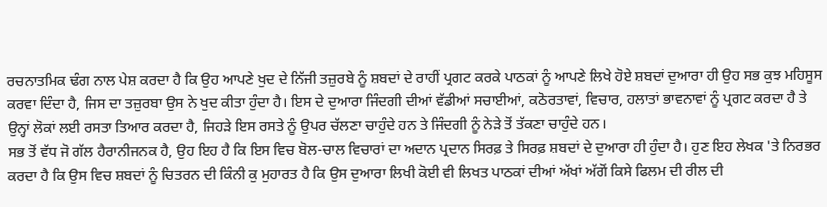ਰਚਨਾਤਮਿਕ ਢੰਗ ਨਾਲ ਪੇਸ਼ ਕਰਦਾ ਹੈ ਕਿ ਉਹ ਆਪਣੇ ਖੁਦ ਦੇ ਨਿੱਜੀ ਤਜ਼ੁਰਬੇ ਨੂੰ ਸ਼ਬਦਾਂ ਦੇ ਰਾਹੀਂ ਪ੍ਰਗਟ ਕਰਕੇ ਪਾਠਕਾਂ ਨੂੰ ਆਪਣੇ ਲਿਖੇ ਹੋਏ ਸ਼ਬਦਾਂ ਦੁਆਰਾ ਹੀ ਉਹ ਸਭ ਕੁਝ ਮਹਿਸੂਸ ਕਰਵਾ ਦਿੰਦਾ ਹੈ, ਜਿਸ ਦਾ ਤਜ਼ੁਰਬਾ ਉਸ ਨੇ ਖੁਦ ਕੀਤਾ ਹੁੰਦਾ ਹੈ। ਇਸ ਦੇ ਦੁਆਰਾ ਜਿੰਦਗੀ ਦੀਆਂ ਵੱਡੀਆਂ ਸਚਾਈਆਂ, ਕਠੋਰਤਾਵਾਂ, ਵਿਚਾਰ, ਹਲਾਤਾਂ ਭਾਵਨਾਵਾਂ ਨੂੰ ਪ੍ਰਗਟ ਕਰਦਾ ਹੈ ਤੇ ਉਨ੍ਹਾਂ ਲੋਕਾਂ ਲਈ ਰਸਤਾ ਤਿਆਰ ਕਰਦਾ ਹੈ, ਜਿਹੜੇ ਇਸ ਰਸਤੇ ਨੂੰ ਉਪਰ ਚੱਲਣਾ ਚਾਹੁੰਦੇ ਹਨ ਤੇ ਜਿੰਦਗੀ ਨੂੰ ਨੇੜੇ ਤੋਂ ਤੱਕਣਾ ਚਾਹੁੰਦੇ ਹਨ।
ਸਭ ਤੋਂ ਵੱਧ ਜੋ ਗੱਲ ਹੈਰਾਨੀਜਨਕ ਹੈ, ਉਹ ਇਹ ਹੈ ਕਿ ਇਸ ਵਿਚ ਬੋਲ-ਚਾਲ ਵਿਚਾਰਾਂ ਦਾ ਅਦਾਨ ਪ੍ਰਦਾਨ ਸਿਰਫ਼ ਤੇ ਸਿਰਫ਼ ਸ਼ਬਦਾਂ ਦੇ ਦੁਆਰਾ ਹੀ ਹੁੰਦਾ ਹੈ। ਹੁਣ ਇਹ ਲੇਖਕ 'ਤੇ ਨਿਰਭਰ ਕਰਦਾ ਹੈ ਕਿ ਉਸ ਵਿਚ ਸ਼ਬਦਾਂ ਨੂੰ ਚਿਤਰਨ ਦੀ ਕਿੰਨੀ ਕੁ ਮੁਹਾਰਤ ਹੈ ਕਿ ਉਸ ਦੁਆਰਾ ਲਿਖੀ ਕੋਈ ਵੀ ਲਿਖਤ ਪਾਠਕਾਂ ਦੀਆਂ ਅੱਖਾਂ ਅੱਗੋਂ ਕਿਸੇ ਫਿਲਮ ਦੀ ਰੀਲ ਦੀ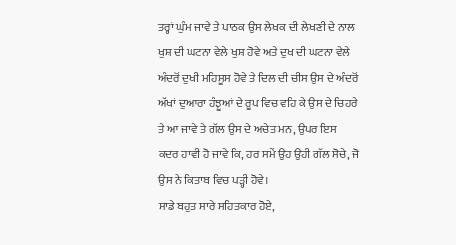ਤਰ੍ਹਾਂ ਘੁੰਮ ਜਾਵੇ ਤੇ ਪਾਠਕ ਉਸ ਲੇਖਕ ਦੀ ਲੇਖਣੀ ਦੇ ਨਾਲ ਖੁਸ਼ ਦੀ ਘਟਨਾ ਵੇਲੇ ਖੁਸ਼ ਹੋਵੇ ਅਤੇ ਦੁਖ ਦੀ ਘਟਨਾ ਵੇਲੇ ਅੰਦਰੋਂ ਦੁਖੀ ਮਹਿਸੂਸ ਹੋਵੇ ਤੇ ਦਿਲ ਦੀ ਚੀਸ ਉਸ ਦੇ ਅੰਦਰੋਂ ਅੱਖਾਂ ਦੁਆਰਾ ਹੰਝੂਆਂ ਦੇ ਰੂਪ ਵਿਚ ਵਹਿ ਕੇ ਉਸ ਦੇ ਚਿਹਰੇ ਤੇ ਆ ਜਾਵੇ ਤੇ ਗੱਲ ਉਸ ਦੇ ਅਚੇਤ ਮਨ, ਉਪਰ ਇਸ ਕਦਰ ਹਾਵੀ ਹੋ ਜਾਵੇ ਕਿ, ਹਰ ਸਮੇਂ ਉਹ ਉਹੀ ਗੱਲ ਸੋਚੇ, ਜੋ ਉਸ ਨੇ ਕਿਤਾਬ ਵਿਚ ਪੜ੍ਹੀ ਹੋਵੇ।
ਸਾਡੇ ਬਹੁਤ ਸਾਰੇ ਸਹਿਤਕਾਰ ਹੋਏ,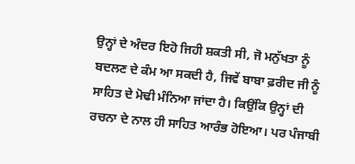ਉਨ੍ਹਾਂ ਦੇ ਅੰਦਰ ਇਹੋ ਜਿਹੀ ਸ਼ਕਤੀ ਸੀ, ਜੋ ਮਨੁੱਖਤਾ ਨੂੰ ਬਦਲਣ ਦੇ ਕੰਮ ਆ ਸਕਦੀ ਹੈ, ਜਿਵੇਂ ਬਾਬਾ ਫ਼ਰੀਦ ਜੀ ਨੂੰ ਸਾਹਿਤ ਦੇ ਮੋਢੀ ਮੰਨਿਆ ਜਾਂਦਾ ਹੈ। ਕਿਉਂਕਿ ਉਨ੍ਹਾਂ ਦੀ ਰਚਨਾ ਦੇ ਨਾਲ ਹੀ ਸਾਹਿਤ ਆਰੰਭ ਹੋਇਆ। ਪਰ ਪੰਜਾਬੀ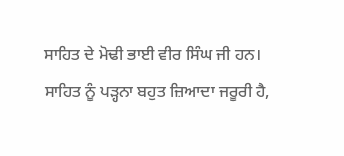ਸਾਹਿਤ ਦੇ ਮੋਢੀ ਭਾਈ ਵੀਰ ਸਿੰਘ ਜੀ ਹਨ। ਸਾਹਿਤ ਨੂੰ ਪੜ੍ਹਨਾ ਬਹੁਤ ਜ਼ਿਆਦਾ ਜਰੂਰੀ ਹੈ,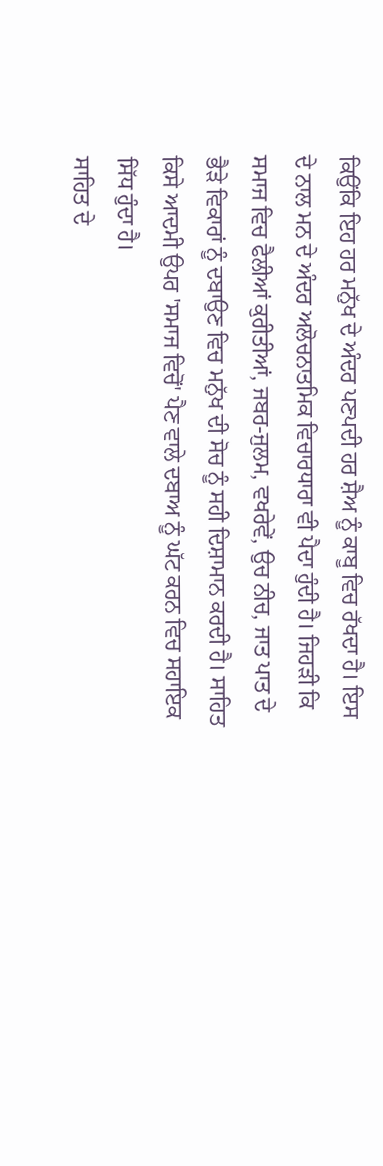ਕਿਉਂਕਿ ਇਹ ਹਰ ਮਨੁੱਖ ਦੇ ਅੰਦਰ ਪਣਪਦੀ ਹਰ ਸ਼ੈਅ ਨੂੰ ਕਾਬੂ ਵਿਚ ਰੱਖਦਾ ਹੈ। ਇਸ ਦੇ ਨਾਲ ਮਨ ਦੇ ਅੰਦਰ ਅਲੋਚਨਾਤਮਿਕ ਵਿਚਾਰਧਾਰਾ ਵੀ ਪੈਦਾ ਹੁੰਦੀ ਹੈ। ਜਿਹੜੀ ਕਿ ਸਮਾਜ ਵਿਚ ਫੈਲੀਆਂ ਕੁਰੀਤੀਆਂ, ਜਬਰ-ਜੁਲਮ, ਵਖਰੇਵੇਂ, ਉਚ ਨੀਚ, ਜਾਤ ਪਾਤ ਦੇ ਭੈੜੇ ਵਿਕਾਰਾਂ ਨੂੰ ਦਬਾਉਣ ਵਿਚ ਮਨੁੱਖ ਦੀ ਸੋਚ ਨੂੰ ਸਹੀ ਦਿਸ਼ਾਮਾਨ ਕਰਦੀ ਹੈ। ਸਾਹਿਤ ਕਿਸੇ ਆਦਮੀ ਉਪਰ 'ਸਮਾਜ ਵਿਚੋਂ' ਪੈਣ ਵਾਲੇ ਦਬਾਅ ਨੂੰ ਘੱਟ ਕਰਨ ਵਿਚ ਸਹਾਇਕ ਸਿੱਧ ਹੁੰਦਾ ਹੈ।
ਸਾਹਿਤ ਦੇ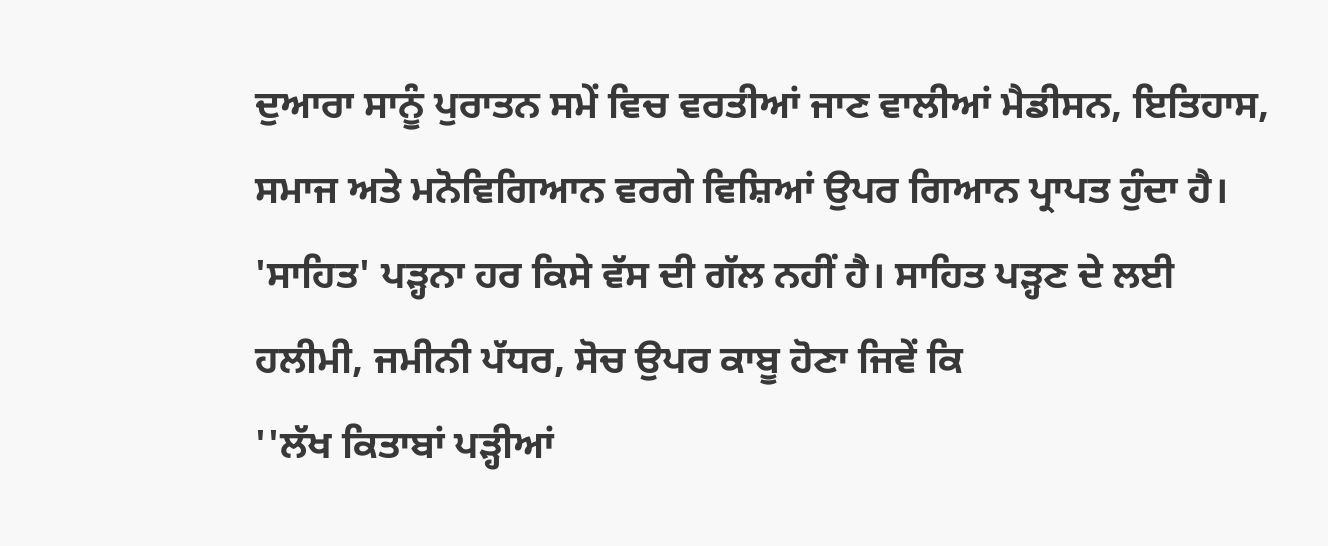ਦੁਆਰਾ ਸਾਨੂੰ ਪੁਰਾਤਨ ਸਮੇਂ ਵਿਚ ਵਰਤੀਆਂ ਜਾਣ ਵਾਲੀਆਂ ਮੈਡੀਸਨ, ਇਤਿਹਾਸ, ਸਮਾਜ ਅਤੇ ਮਨੋਵਿਗਿਆਨ ਵਰਗੇ ਵਿਸ਼ਿਆਂ ਉਪਰ ਗਿਆਨ ਪ੍ਰਾਪਤ ਹੁੰਦਾ ਹੈ। 'ਸਾਹਿਤ' ਪੜ੍ਹਨਾ ਹਰ ਕਿਸੇ ਵੱਸ ਦੀ ਗੱਲ ਨਹੀਂ ਹੈ। ਸਾਹਿਤ ਪੜ੍ਹਣ ਦੇ ਲਈ ਹਲੀਮੀ, ਜਮੀਨੀ ਪੱਧਰ, ਸੋਚ ਉਪਰ ਕਾਬੂ ਹੋਣਾ ਜਿਵੇਂ ਕਿ
''ਲੱਖ ਕਿਤਾਬਾਂ ਪੜ੍ਹੀਆਂ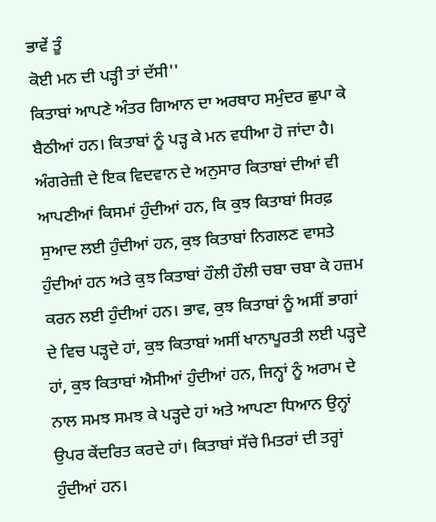ਭਾਵੇਂ ਤੂੰ
ਕੋਈ ਮਨ ਦੀ ਪੜ੍ਹੀ ਤਾਂ ਦੱਸੀ''
ਕਿਤਾਬਾਂ ਆਪਣੇ ਅੰਤਰ ਗਿਆਨ ਦਾ ਅਰਥਾਹ ਸਮੁੰਦਰ ਛੁਪਾ ਕੇ ਬੈਠੀਆਂ ਹਨ। ਕਿਤਾਬਾਂ ਨੂੰ ਪੜ੍ਹ ਕੇ ਮਨ ਵਧੀਆ ਹੋ ਜਾਂਦਾ ਹੈ। ਅੰਗਰੇਜ਼ੀ ਦੇ ਇਕ ਵਿਦਵਾਨ ਦੇ ਅਨੁਸਾਰ ਕਿਤਾਬਾਂ ਦੀਆਂ ਵੀ ਆਪਣੀਆਂ ਕਿਸਮਾਂ ਹੁੰਦੀਆਂ ਹਨ, ਕਿ ਕੁਝ ਕਿਤਾਬਾਂ ਸਿਰਫ਼ ਸੁਆਦ ਲਈ ਹੁੰਦੀਆਂ ਹਨ, ਕੁਝ ਕਿਤਾਬਾਂ ਨਿਗਲਣ ਵਾਸਤੇ ਹੁੰਦੀਆਂ ਹਨ ਅਤੇ ਕੁਝ ਕਿਤਾਬਾਂ ਹੌਲੀ ਹੌਲੀ ਚਬਾ ਚਬਾ ਕੇ ਹਜ਼ਮ ਕਰਨ ਲਈ ਹੁੰਦੀਆਂ ਹਨ। ਭਾਵ, ਕੁਝ ਕਿਤਾਬਾਂ ਨੂੰ ਅਸੀਂ ਭਾਗਾਂ ਦੇ ਵਿਚ ਪੜ੍ਹਦੇ ਹਾਂ, ਕੁਝ ਕਿਤਾਬਾਂ ਅਸੀਂ ਖਾਨਾਪੂਰਤੀ ਲਈ ਪੜ੍ਹਦੇ ਹਾਂ, ਕੁਝ ਕਿਤਾਬਾਂ ਐਸੀਆਂ ਹੁੰਦੀਆਂ ਹਨ, ਜਿਨ੍ਹਾਂ ਨੂੰ ਅਰਾਮ ਦੇ ਨਾਲ ਸਮਝ ਸਮਝ ਕੇ ਪੜ੍ਹਦੇ ਹਾਂ ਅਤੇ ਆਪਣਾ ਧਿਆਨ ਉਨ੍ਹਾਂ ਉਪਰ ਕੇਂਦਰਿਤ ਕਰਦੇ ਹਾਂ। ਕਿਤਾਬਾਂ ਸੱਚੇ ਮਿਤਰਾਂ ਦੀ ਤਰ੍ਹਾਂ ਹੁੰਦੀਆਂ ਹਨ।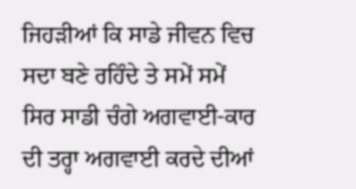ਜਿਹੜੀਆਂ ਕਿ ਸਾਡੇ ਜੀਵਨ ਵਿਚ ਸਦਾ ਬਣੇ ਰਹਿੰਦੇ ਤੇ ਸਮੇਂ ਸਮੇਂ ਸਿਰ ਸਾਡੀ ਚੰਗੇ ਅਗਵਾਈ-ਕਾਰ ਦੀ ਤਰ੍ਹਾ ਅਗਵਾਈ ਕਰਦੇ ਦੀਆਂ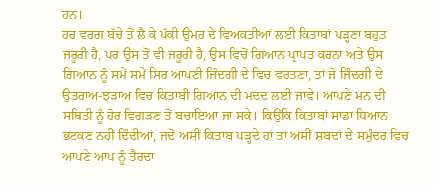ਹਨ।
ਹਰ ਵਰਗ ਬੱਚੇ ਤੋਂ ਲੈ ਕੇ ਪੱਕੀ ਉਮਰ ਦੇ ਵਿਅਕਤੀਆਂ ਲਈ ਕਿਤਾਬਾਂ ਪੜ੍ਹਣਾ ਬਹੁਤ ਜਰੂਰੀ ਹੈ, ਪਰ ਉਸ ਤੋਂ ਵੀ ਜਰੂਰੀ ਹੈ, ਉਸ ਵਿਚੋਂ ਗਿਆਨ ਪ੍ਰਾਪਤ ਕਰਨਾ ਅਤੇ ਉਸ ਗਿਆਨ ਨੂੰ ਸਮੇਂ ਸਮੇਂ ਸਿਰ ਆਪਣੀ ਜਿੰਦਗੀ ਦੇ ਵਿਚ ਵਰਤਣਾ, ਤਾਂ ਜੋ ਜਿੰਦਗੀ ਦੇ ਉਤਰਾਅ-ਝੜਾਅ ਵਿਚ ਕਿਤਾਬੀ ਗਿਆਨ ਦੀ ਮਦਦ ਲਈ ਜਾਵੇ। ਆਪਣੇ ਮਨ ਦੀ ਸਥਿਤੀ ਨੂੰ ਹੋਰ ਵਿਗੜਣ ਤੋਂ ਬਚਾਇਆ ਜਾ ਸਕੇ। ਕਿਉਂਕਿ ਕਿਤਾਬਾਂ ਸਾਡਾ ਧਿਆਨ ਭਟਕਣ ਨਹੀਂ ਦਿੰਦੀਆਂ, ਜਦੋਂ ਅਸੀਂ ਕਿਤਾਬ ਪੜ੍ਹਦੇ ਹਾਂ ਤਾਂ ਅਸੀਂ ਸ਼ਬਦਾਂ ਦੇ ਸਮੁੰਦਰ ਵਿਚ ਆਪਣੇ ਆਪ ਨੂੰ ਤੈਰਦਾ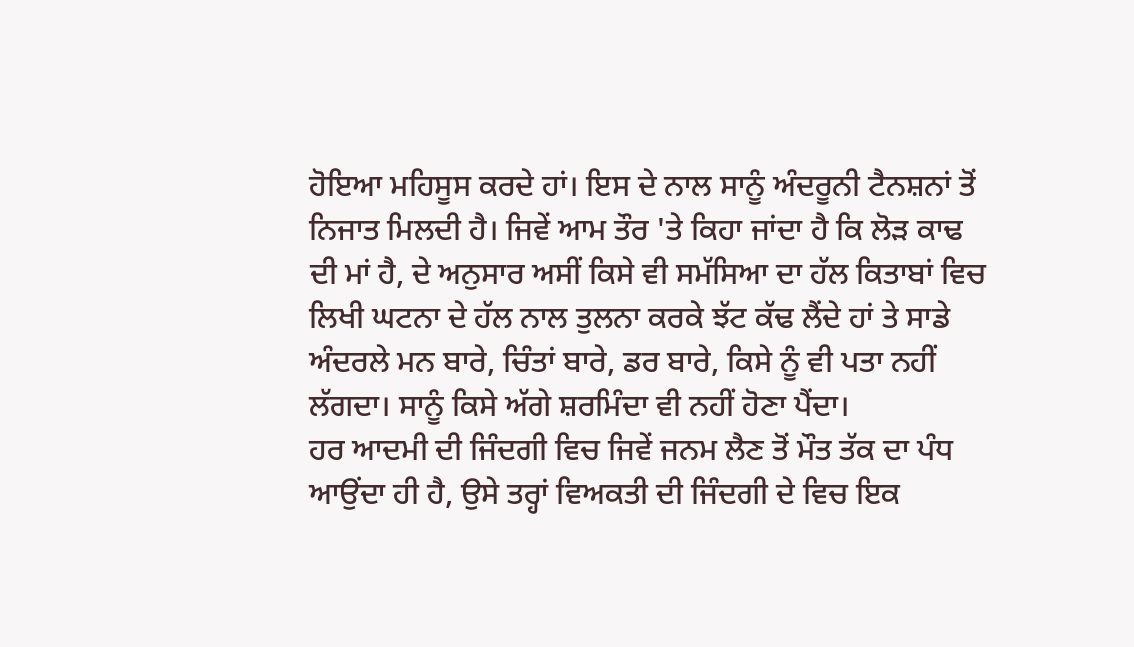ਹੋਇਆ ਮਹਿਸੂਸ ਕਰਦੇ ਹਾਂ। ਇਸ ਦੇ ਨਾਲ ਸਾਨੂੰ ਅੰਦਰੂਨੀ ਟੈਨਸ਼ਨਾਂ ਤੋਂ ਨਿਜਾਤ ਮਿਲਦੀ ਹੈ। ਜਿਵੇਂ ਆਮ ਤੌਰ 'ਤੇ ਕਿਹਾ ਜਾਂਦਾ ਹੈ ਕਿ ਲੋੜ ਕਾਢ ਦੀ ਮਾਂ ਹੈ, ਦੇ ਅਨੁਸਾਰ ਅਸੀਂ ਕਿਸੇ ਵੀ ਸਮੱਸਿਆ ਦਾ ਹੱਲ ਕਿਤਾਬਾਂ ਵਿਚ ਲਿਖੀ ਘਟਨਾ ਦੇ ਹੱਲ ਨਾਲ ਤੁਲਨਾ ਕਰਕੇ ਝੱਟ ਕੱਢ ਲੈਂਦੇ ਹਾਂ ਤੇ ਸਾਡੇ ਅੰਦਰਲੇ ਮਨ ਬਾਰੇ, ਚਿੰਤਾਂ ਬਾਰੇ, ਡਰ ਬਾਰੇ, ਕਿਸੇ ਨੂੰ ਵੀ ਪਤਾ ਨਹੀਂ ਲੱਗਦਾ। ਸਾਨੂੰ ਕਿਸੇ ਅੱਗੇ ਸ਼ਰਮਿੰਦਾ ਵੀ ਨਹੀਂ ਹੋਣਾ ਪੈਂਦਾ।
ਹਰ ਆਦਮੀ ਦੀ ਜਿੰਦਗੀ ਵਿਚ ਜਿਵੇਂ ਜਨਮ ਲੈਣ ਤੋਂ ਮੌਤ ਤੱਕ ਦਾ ਪੰਧ ਆਉਂਦਾ ਹੀ ਹੈ, ਉਸੇ ਤਰ੍ਹਾਂ ਵਿਅਕਤੀ ਦੀ ਜਿੰਦਗੀ ਦੇ ਵਿਚ ਇਕ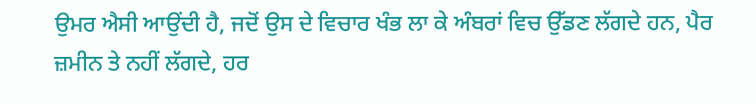ਉਮਰ ਐਸੀ ਆਉਂਦੀ ਹੈ, ਜਦੋਂ ਉਸ ਦੇ ਵਿਚਾਰ ਖੰਭ ਲਾ ਕੇ ਅੰਬਰਾਂ ਵਿਚ ਉੱਡਣ ਲੱਗਦੇ ਹਨ, ਪੈਰ ਜ਼ਮੀਨ ਤੇ ਨਹੀਂ ਲੱਗਦੇ, ਹਰ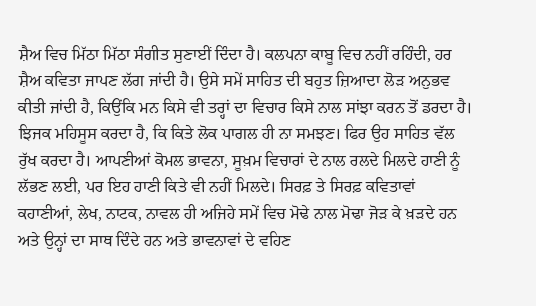ਸ਼ੈਅ ਵਿਚ ਮਿੱਠਾ ਮਿੱਠਾ ਸੰਗੀਤ ਸੁਣਾਈਂ ਦਿੰਦਾ ਹੈ। ਕਲਪਨਾ ਕਾਬੂ ਵਿਚ ਨਹੀਂ ਰਹਿੰਦੀ, ਹਰ ਸ਼ੈਅ ਕਵਿਤਾ ਜਾਪਣ ਲੱਗ ਜਾਂਦੀ ਹੈ। ਉਸੇ ਸਮੇਂ ਸਾਹਿਤ ਦੀ ਬਹੁਤ ਜ਼ਿਆਦਾ ਲੋੜ ਅਨੁਭਵ ਕੀਤੀ ਜਾਂਦੀ ਹੈ, ਕਿਉਂਕਿ ਮਨ ਕਿਸੇ ਵੀ ਤਰ੍ਹਾਂ ਦਾ ਵਿਚਾਰ ਕਿਸੇ ਨਾਲ ਸਾਂਝਾ ਕਰਨ ਤੋਂ ਡਰਦਾ ਹੈ। ਝਿਜਕ ਮਹਿਸੂਸ ਕਰਦਾ ਹੈ, ਕਿ ਕਿਤੇ ਲੋਕ ਪਾਗਲ ਹੀ ਨਾ ਸਮਝਣ। ਫਿਰ ਉਹ ਸਾਹਿਤ ਵੱਲ ਰੁੱਖ ਕਰਦਾ ਹੈ। ਆਪਣੀਆਂ ਕੋਮਲ ਭਾਵਨਾ, ਸੂਖ਼ਮ ਵਿਚਾਰਾਂ ਦੇ ਨਾਲ ਰਲਦੇ ਮਿਲਦੇ ਹਾਣੀ ਨੂੰ ਲੱਭਣ ਲਈ, ਪਰ ਇਹ ਹਾਣੀ ਕਿਤੇ ਵੀ ਨਹੀਂ ਮਿਲਦੇ। ਸਿਰਫ਼ ਤੇ ਸਿਰਫ਼ ਕਵਿਤਾਵਾਂ ਕਹਾਣੀਆਂ, ਲੇਖ, ਨਾਟਕ, ਨਾਵਲ ਹੀ ਅਜਿਹੇ ਸਮੇਂ ਵਿਚ ਮੋਢੇ ਨਾਲ ਮੋਢਾ ਜੋੜ ਕੇ ਖ਼ੜਦੇ ਹਨ ਅਤੇ ਉਨ੍ਹਾਂ ਦਾ ਸਾਥ ਦਿੰਦੇ ਹਨ ਅਤੇ ਭਾਵਨਾਵਾਂ ਦੇ ਵਹਿਣ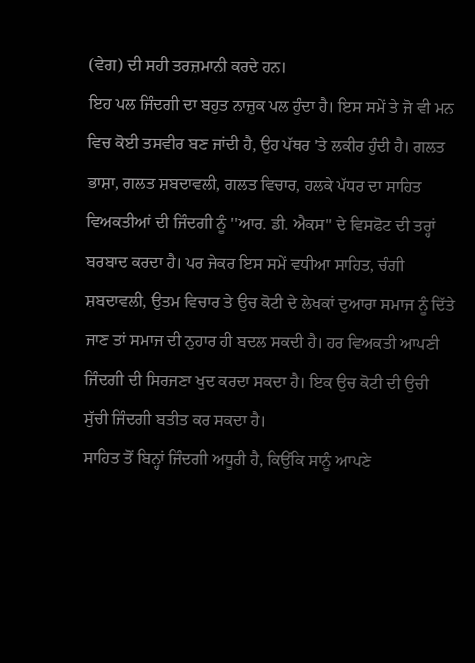(ਵੇਗ) ਦੀ ਸਹੀ ਤਰਜ਼ਮਾਨੀ ਕਰਦੇ ਹਨ।
ਇਹ ਪਲ ਜਿੰਦਗੀ ਦਾ ਬਹੁਤ ਨਾਜ਼ੁਕ ਪਲ ਹੁੰਦਾ ਹੈ। ਇਸ ਸਮੇਂ ਤੇ ਜੋ ਵੀ ਮਨ ਵਿਚ ਕੋਈ ਤਸਵੀਰ ਬਣ ਜਾਂਦੀ ਹੈ, ਉਹ ਪੱਥਰ 'ਤੇ ਲਕੀਰ ਹੁੰਦੀ ਹੈ। ਗਲਤ ਭਾਸ਼ਾ, ਗਲਤ ਸ਼ਬਦਾਵਲੀ, ਗਲਤ ਵਿਚਾਰ, ਹਲਕੇ ਪੱਧਰ ਦਾ ਸਾਹਿਤ ਵਿਅਕਤੀਆਂ ਦੀ ਜਿੰਦਗੀ ਨੂੰ ''ਆਰ. ਡੀ. ਐਕਸ'' ਦੇ ਵਿਸਫੋਟ ਦੀ ਤਰ੍ਹਾਂ ਬਰਬਾਦ ਕਰਦਾ ਹੈ। ਪਰ ਜੇਕਰ ਇਸ ਸਮੇਂ ਵਧੀਆ ਸਾਹਿਤ, ਚੰਗੀ ਸ਼ਬਦਾਵਲੀ, ਉਤਮ ਵਿਚਾਰ ਤੇ ਉਚ ਕੋਟੀ ਦੇ ਲੇਖਕਾਂ ਦੁਆਰਾ ਸਮਾਜ ਨੂੰ ਦਿੱਤੇ ਜਾਣ ਤਾਂ ਸਮਾਜ ਦੀ ਨੁਹਾਰ ਹੀ ਬਦਲ ਸਕਦੀ ਹੈ। ਹਰ ਵਿਅਕਤੀ ਆਪਣੀ ਜਿੰਦਗੀ ਦੀ ਸਿਰਜਣਾ ਖੁਦ ਕਰਦਾ ਸਕਦਾ ਹੈ। ਇਕ ਉਚ ਕੋਟੀ ਦੀ ਉਚੀ ਸੁੱਚੀ ਜਿੰਦਗੀ ਬਤੀਤ ਕਰ ਸਕਦਾ ਹੈ।
ਸਾਹਿਤ ਤੋਂ ਬਿਨ੍ਹਾਂ ਜਿੰਦਗੀ ਅਧੂਰੀ ਹੈ, ਕਿਉਂਕਿ ਸਾਨੂੰ ਆਪਣੇ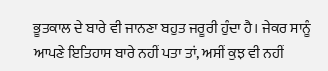ਭੂਤਕਾਲ ਦੇ ਬਾਰੇ ਵੀ ਜਾਨਣਾ ਬਹੁਤ ਜਰੂਰੀ ਹੁੰਦਾ ਹੈ। ਜੇਕਰ ਸਾਨੂੰ ਆਪਣੇ ਇਤਿਹਾਸ ਬਾਰੇ ਨਹੀਂ ਪਤਾ ਤਾਂ, ਅਸੀਂ ਕੁਝ ਵੀ ਨਹੀਂ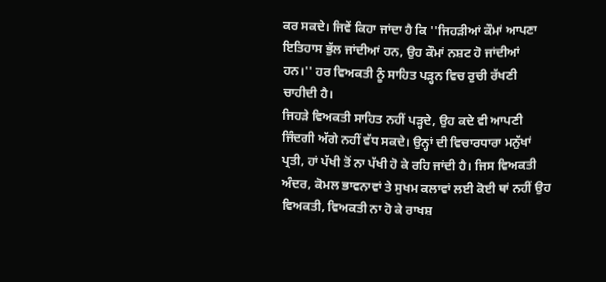ਕਰ ਸਕਦੇ। ਜਿਵੇਂ ਕਿਹਾ ਜਾਂਦਾ ਹੈ ਕਿ ''ਜਿਹੜੀਆਂ ਕੌਮਾਂ ਆਪਣਾ ਇਤਿਹਾਸ ਭੁੱਲ ਜਾਂਦੀਆਂ ਹਨ, ਉਹ ਕੌਮਾਂ ਨਸ਼ਟ ਹੋ ਜਾਂਦੀਆਂ ਹਨ।'' ਹਰ ਵਿਅਕਤੀ ਨੂੰ ਸਾਹਿਤ ਪੜ੍ਹਨ ਵਿਚ ਰੁਚੀ ਰੱਖਣੀ ਚਾਹੀਦੀ ਹੈ।
ਜਿਹੜੇ ਵਿਅਕਤੀ ਸਾਹਿਤ ਨਹੀਂ ਪੜ੍ਹਦੇ, ਉਹ ਕਦੇ ਵੀ ਆਪਣੀ ਜਿੰਦਗੀ ਅੱਗੇ ਨਹੀਂ ਵੱਧ ਸਕਦੇ। ਉਨ੍ਹਾਂ ਦੀ ਵਿਚਾਰਧਾਰਾ ਮਨੁੱਖਾਂ ਪ੍ਰਤੀ, ਹਾਂ ਪੱਖੀ ਤੋਂ ਨਾ ਪੱਖੀ ਹੋ ਕੇ ਰਹਿ ਜਾਂਦੀ ਹੈ। ਜਿਸ ਵਿਅਕਤੀ ਅੰਦਰ, ਕੋਮਲ ਭਾਵਨਾਵਾਂ ਤੇ ਸੁਖਮ ਕਲਾਵਾਂ ਲਈ ਕੋਈ ਥਾਂ ਨਹੀਂ ਉਹ ਵਿਅਕਤੀ, ਵਿਅਕਤੀ ਨਾ ਹੋ ਕੇ ਰਾਖਸ਼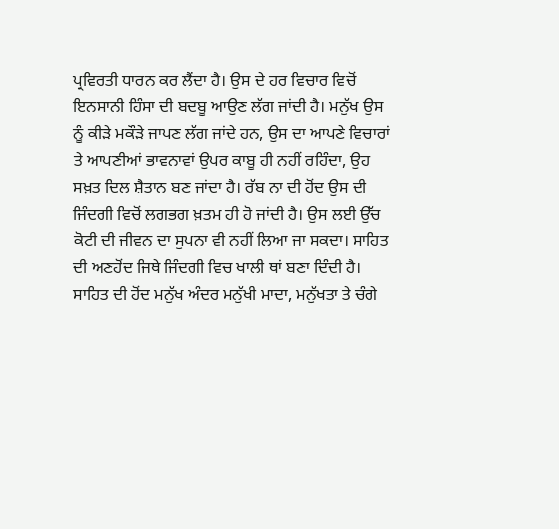ਪ੍ਰਵਿਰਤੀ ਧਾਰਨ ਕਰ ਲੈਂਦਾ ਹੈ। ਉਸ ਦੇ ਹਰ ਵਿਚਾਰ ਵਿਚੋਂ ਇਨਸਾਨੀ ਹਿੰਸਾ ਦੀ ਬਦਬੂ ਆਉਣ ਲੱਗ ਜਾਂਦੀ ਹੈ। ਮਨੁੱਖ ਉਸ ਨੂੰ ਕੀੜੇ ਮਕੌੜੇ ਜਾਪਣ ਲੱਗ ਜਾਂਦੇ ਹਨ, ਉਸ ਦਾ ਆਪਣੇ ਵਿਚਾਰਾਂ ਤੇ ਆਪਣੀਆਂ ਭਾਵਨਾਵਾਂ ਉਪਰ ਕਾਬੂ ਹੀ ਨਹੀਂ ਰਹਿੰਦਾ, ਉਹ ਸਖ਼ਤ ਦਿਲ ਸ਼ੈਤਾਨ ਬਣ ਜਾਂਦਾ ਹੈ। ਰੱਬ ਨਾ ਦੀ ਹੋਂਦ ਉਸ ਦੀ ਜਿੰਦਗੀ ਵਿਚੋਂ ਲਗਭਗ ਖ਼ਤਮ ਹੀ ਹੋ ਜਾਂਦੀ ਹੈ। ਉਸ ਲਈ ਉੱਚ ਕੋਟੀ ਦੀ ਜੀਵਨ ਦਾ ਸੁਪਨਾ ਵੀ ਨਹੀਂ ਲਿਆ ਜਾ ਸਕਦਾ। ਸਾਹਿਤ ਦੀ ਅਣਹੋਂਦ ਜਿਥੇ ਜਿੰਦਗੀ ਵਿਚ ਖਾਲੀ ਥਾਂ ਬਣਾ ਦਿੰਦੀ ਹੈ। ਸਾਹਿਤ ਦੀ ਹੋਂਦ ਮਨੁੱਖ ਅੰਦਰ ਮਨੁੱਖੀ ਮਾਦਾ, ਮਨੁੱਖਤਾ ਤੇ ਚੰਗੇ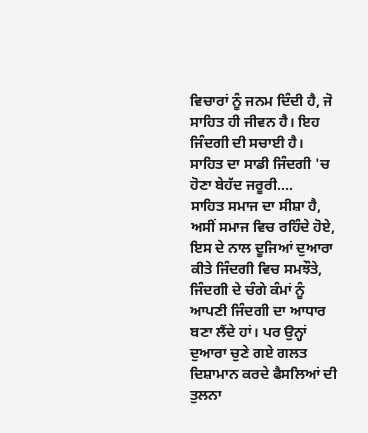ਵਿਚਾਰਾਂ ਨੂੰ ਜਨਮ ਦਿੰਦੀ ਹੈ, ਜੋ ਸਾਹਿਤ ਹੀ ਜੀਵਨ ਹੈ। ਇਹ ਜਿੰਦਗੀ ਦੀ ਸਚਾਈ ਹੈ।
ਸਾਹਿਤ ਦਾ ਸਾਡੀ ਜਿੰਦਗੀ 'ਚ ਹੋਣਾ ਬੇਹੱਦ ਜਰੂਰੀ....
ਸਾਹਿਤ ਸਮਾਜ ਦਾ ਸੀਸ਼ਾ ਹੈ, ਅਸੀਂ ਸਮਾਜ ਵਿਚ ਰਹਿੰਦੇ ਹੋਏ, ਇਸ ਦੇ ਨਾਲ ਦੂਜਿਆਂ ਦੁਆਰਾ ਕੀਤੇ ਜਿੰਦਗੀ ਵਿਚ ਸਮਝੌਤੇ, ਜਿੰਦਗੀ ਦੇ ਚੰਗੇ ਕੰਮਾਂ ਨੂੰ ਆਪਣੀ ਜਿੰਦਗੀ ਦਾ ਆਧਾਰ ਬਣਾ ਲੈਂਦੇ ਹਾਂ। ਪਰ ਉਨ੍ਹਾਂ ਦੁਆਰਾ ਚੁਣੇ ਗਏ ਗਲਤ ਦਿਸ਼ਾਮਾਨ ਕਰਦੇ ਫੈਸਲਿਆਂ ਦੀ ਤੁਲਨਾ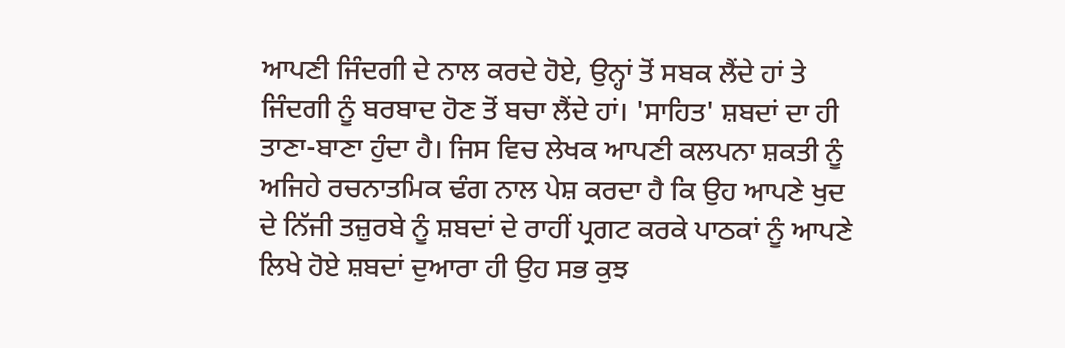ਆਪਣੀ ਜਿੰਦਗੀ ਦੇ ਨਾਲ ਕਰਦੇ ਹੋਏ, ਉਨ੍ਹਾਂ ਤੋਂ ਸਬਕ ਲੈਂਦੇ ਹਾਂ ਤੇ ਜਿੰਦਗੀ ਨੂੰ ਬਰਬਾਦ ਹੋਣ ਤੋਂ ਬਚਾ ਲੈਂਦੇ ਹਾਂ। 'ਸਾਹਿਤ' ਸ਼ਬਦਾਂ ਦਾ ਹੀ ਤਾਣਾ-ਬਾਣਾ ਹੁੰਦਾ ਹੈ। ਜਿਸ ਵਿਚ ਲੇਖਕ ਆਪਣੀ ਕਲਪਨਾ ਸ਼ਕਤੀ ਨੂੰ ਅਜਿਹੇ ਰਚਨਾਤਮਿਕ ਢੰਗ ਨਾਲ ਪੇਸ਼ ਕਰਦਾ ਹੈ ਕਿ ਉਹ ਆਪਣੇ ਖੁਦ ਦੇ ਨਿੱਜੀ ਤਜ਼ੁਰਬੇ ਨੂੰ ਸ਼ਬਦਾਂ ਦੇ ਰਾਹੀਂ ਪ੍ਰਗਟ ਕਰਕੇ ਪਾਠਕਾਂ ਨੂੰ ਆਪਣੇ ਲਿਖੇ ਹੋਏ ਸ਼ਬਦਾਂ ਦੁਆਰਾ ਹੀ ਉਹ ਸਭ ਕੁਝ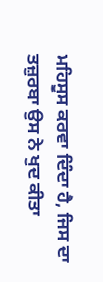ਮਹਿਸੂਸ ਕਰਵਾ ਦਿੰਦਾ ਹੈ, ਜਿਸ ਦਾ ਤਜ਼ੁਰਬਾ ਉਸ ਨੇ ਖੁਦ ਕੀਤਾ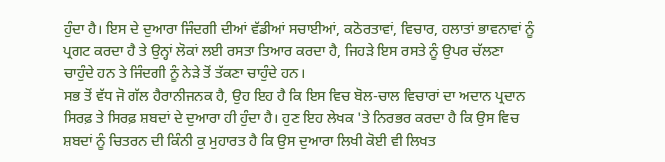ਹੁੰਦਾ ਹੈ। ਇਸ ਦੇ ਦੁਆਰਾ ਜਿੰਦਗੀ ਦੀਆਂ ਵੱਡੀਆਂ ਸਚਾਈਆਂ, ਕਠੋਰਤਾਵਾਂ, ਵਿਚਾਰ, ਹਲਾਤਾਂ ਭਾਵਨਾਵਾਂ ਨੂੰ ਪ੍ਰਗਟ ਕਰਦਾ ਹੈ ਤੇ ਉਨ੍ਹਾਂ ਲੋਕਾਂ ਲਈ ਰਸਤਾ ਤਿਆਰ ਕਰਦਾ ਹੈ, ਜਿਹੜੇ ਇਸ ਰਸਤੇ ਨੂੰ ਉਪਰ ਚੱਲਣਾ ਚਾਹੁੰਦੇ ਹਨ ਤੇ ਜਿੰਦਗੀ ਨੂੰ ਨੇੜੇ ਤੋਂ ਤੱਕਣਾ ਚਾਹੁੰਦੇ ਹਨ।
ਸਭ ਤੋਂ ਵੱਧ ਜੋ ਗੱਲ ਹੈਰਾਨੀਜਨਕ ਹੈ, ਉਹ ਇਹ ਹੈ ਕਿ ਇਸ ਵਿਚ ਬੋਲ-ਚਾਲ ਵਿਚਾਰਾਂ ਦਾ ਅਦਾਨ ਪ੍ਰਦਾਨ ਸਿਰਫ਼ ਤੇ ਸਿਰਫ਼ ਸ਼ਬਦਾਂ ਦੇ ਦੁਆਰਾ ਹੀ ਹੁੰਦਾ ਹੈ। ਹੁਣ ਇਹ ਲੇਖਕ 'ਤੇ ਨਿਰਭਰ ਕਰਦਾ ਹੈ ਕਿ ਉਸ ਵਿਚ ਸ਼ਬਦਾਂ ਨੂੰ ਚਿਤਰਨ ਦੀ ਕਿੰਨੀ ਕੁ ਮੁਹਾਰਤ ਹੈ ਕਿ ਉਸ ਦੁਆਰਾ ਲਿਖੀ ਕੋਈ ਵੀ ਲਿਖਤ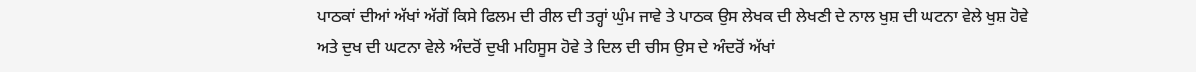ਪਾਠਕਾਂ ਦੀਆਂ ਅੱਖਾਂ ਅੱਗੋਂ ਕਿਸੇ ਫਿਲਮ ਦੀ ਰੀਲ ਦੀ ਤਰ੍ਹਾਂ ਘੁੰਮ ਜਾਵੇ ਤੇ ਪਾਠਕ ਉਸ ਲੇਖਕ ਦੀ ਲੇਖਣੀ ਦੇ ਨਾਲ ਖੁਸ਼ ਦੀ ਘਟਨਾ ਵੇਲੇ ਖੁਸ਼ ਹੋਵੇ ਅਤੇ ਦੁਖ ਦੀ ਘਟਨਾ ਵੇਲੇ ਅੰਦਰੋਂ ਦੁਖੀ ਮਹਿਸੂਸ ਹੋਵੇ ਤੇ ਦਿਲ ਦੀ ਚੀਸ ਉਸ ਦੇ ਅੰਦਰੋਂ ਅੱਖਾਂ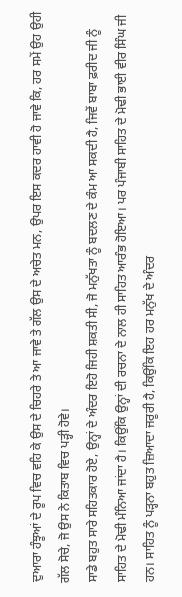ਦੁਆਰਾ ਹੰਝੂਆਂ ਦੇ ਰੂਪ ਵਿਚ ਵਹਿ ਕੇ ਉਸ ਦੇ ਚਿਹਰੇ ਤੇ ਆ ਜਾਵੇ ਤੇ ਗੱਲ ਉਸ ਦੇ ਅਚੇਤ ਮਨ, ਉਪਰ ਇਸ ਕਦਰ ਹਾਵੀ ਹੋ ਜਾਵੇ ਕਿ, ਹਰ ਸਮੇਂ ਉਹ ਉਹੀ ਗੱਲ ਸੋਚੇ, ਜੋ ਉਸ ਨੇ ਕਿਤਾਬ ਵਿਚ ਪੜ੍ਹੀ ਹੋਵੇ।
ਸਾਡੇ ਬਹੁਤ ਸਾਰੇ ਸਹਿਤਕਾਰ ਹੋਏ, ਉਨ੍ਹਾਂ ਦੇ ਅੰਦਰ ਇਹੋ ਜਿਹੀ ਸ਼ਕਤੀ ਸੀ, ਜੋ ਮਨੁੱਖਤਾ ਨੂੰ ਬਦਲਣ ਦੇ ਕੰਮ ਆ ਸਕਦੀ ਹੈ, ਜਿਵੇਂ ਬਾਬਾ ਫ਼ਰੀਦ ਜੀ ਨੂੰ ਸਾਹਿਤ ਦੇ ਮੋਢੀ ਮੰਨਿਆ ਜਾਂਦਾ ਹੈ। ਕਿਉਂਕਿ ਉਨ੍ਹਾਂ ਦੀ ਰਚਨਾ ਦੇ ਨਾਲ ਹੀ ਸਾਹਿਤ ਆਰੰਭ ਹੋਇਆ। ਪਰ ਪੰਜਾਬੀ ਸਾਹਿਤ ਦੇ ਮੋਢੀ ਭਾਈ ਵੀਰ ਸਿੰਘ ਜੀ ਹਨ। ਸਾਹਿਤ ਨੂੰ ਪੜ੍ਹਨਾ ਬਹੁਤ ਜ਼ਿਆਦਾ ਜਰੂਰੀ ਹੈ, ਕਿਉਂਕਿ ਇਹ ਹਰ ਮਨੁੱਖ ਦੇ ਅੰਦਰ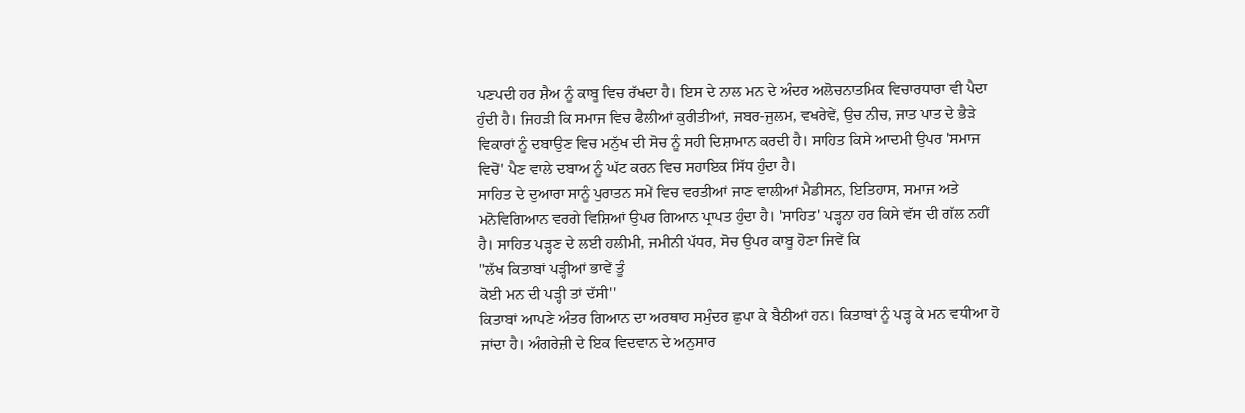ਪਣਪਦੀ ਹਰ ਸ਼ੈਅ ਨੂੰ ਕਾਬੂ ਵਿਚ ਰੱਖਦਾ ਹੈ। ਇਸ ਦੇ ਨਾਲ ਮਨ ਦੇ ਅੰਦਰ ਅਲੋਚਨਾਤਮਿਕ ਵਿਚਾਰਧਾਰਾ ਵੀ ਪੈਦਾ ਹੁੰਦੀ ਹੈ। ਜਿਹੜੀ ਕਿ ਸਮਾਜ ਵਿਚ ਫੈਲੀਆਂ ਕੁਰੀਤੀਆਂ, ਜਬਰ-ਜੁਲਮ, ਵਖਰੇਵੇਂ, ਉਚ ਨੀਚ, ਜਾਤ ਪਾਤ ਦੇ ਭੈੜੇ ਵਿਕਾਰਾਂ ਨੂੰ ਦਬਾਉਣ ਵਿਚ ਮਨੁੱਖ ਦੀ ਸੋਚ ਨੂੰ ਸਹੀ ਦਿਸ਼ਾਮਾਨ ਕਰਦੀ ਹੈ। ਸਾਹਿਤ ਕਿਸੇ ਆਦਮੀ ਉਪਰ 'ਸਮਾਜ ਵਿਚੋਂ' ਪੈਣ ਵਾਲੇ ਦਬਾਅ ਨੂੰ ਘੱਟ ਕਰਨ ਵਿਚ ਸਹਾਇਕ ਸਿੱਧ ਹੁੰਦਾ ਹੈ।
ਸਾਹਿਤ ਦੇ ਦੁਆਰਾ ਸਾਨੂੰ ਪੁਰਾਤਨ ਸਮੇਂ ਵਿਚ ਵਰਤੀਆਂ ਜਾਣ ਵਾਲੀਆਂ ਮੈਡੀਸਨ, ਇਤਿਹਾਸ, ਸਮਾਜ ਅਤੇ ਮਨੋਵਿਗਿਆਨ ਵਰਗੇ ਵਿਸ਼ਿਆਂ ਉਪਰ ਗਿਆਨ ਪ੍ਰਾਪਤ ਹੁੰਦਾ ਹੈ। 'ਸਾਹਿਤ' ਪੜ੍ਹਨਾ ਹਰ ਕਿਸੇ ਵੱਸ ਦੀ ਗੱਲ ਨਹੀਂ ਹੈ। ਸਾਹਿਤ ਪੜ੍ਹਣ ਦੇ ਲਈ ਹਲੀਮੀ, ਜਮੀਨੀ ਪੱਧਰ, ਸੋਚ ਉਪਰ ਕਾਬੂ ਹੋਣਾ ਜਿਵੇਂ ਕਿ
''ਲੱਖ ਕਿਤਾਬਾਂ ਪੜ੍ਹੀਆਂ ਭਾਵੇਂ ਤੂੰ
ਕੋਈ ਮਨ ਦੀ ਪੜ੍ਹੀ ਤਾਂ ਦੱਸੀ''
ਕਿਤਾਬਾਂ ਆਪਣੇ ਅੰਤਰ ਗਿਆਨ ਦਾ ਅਰਥਾਹ ਸਮੁੰਦਰ ਛੁਪਾ ਕੇ ਬੈਠੀਆਂ ਹਨ। ਕਿਤਾਬਾਂ ਨੂੰ ਪੜ੍ਹ ਕੇ ਮਨ ਵਧੀਆ ਹੋ ਜਾਂਦਾ ਹੈ। ਅੰਗਰੇਜ਼ੀ ਦੇ ਇਕ ਵਿਦਵਾਨ ਦੇ ਅਨੁਸਾਰ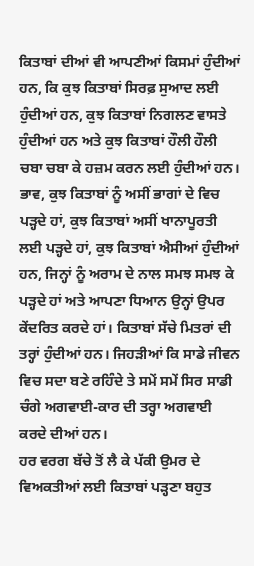ਕਿਤਾਬਾਂ ਦੀਆਂ ਵੀ ਆਪਣੀਆਂ ਕਿਸਮਾਂ ਹੁੰਦੀਆਂ ਹਨ, ਕਿ ਕੁਝ ਕਿਤਾਬਾਂ ਸਿਰਫ਼ ਸੁਆਦ ਲਈ ਹੁੰਦੀਆਂ ਹਨ, ਕੁਝ ਕਿਤਾਬਾਂ ਨਿਗਲਣ ਵਾਸਤੇ ਹੁੰਦੀਆਂ ਹਨ ਅਤੇ ਕੁਝ ਕਿਤਾਬਾਂ ਹੌਲੀ ਹੌਲੀ ਚਬਾ ਚਬਾ ਕੇ ਹਜ਼ਮ ਕਰਨ ਲਈ ਹੁੰਦੀਆਂ ਹਨ। ਭਾਵ, ਕੁਝ ਕਿਤਾਬਾਂ ਨੂੰ ਅਸੀਂ ਭਾਗਾਂ ਦੇ ਵਿਚ ਪੜ੍ਹਦੇ ਹਾਂ, ਕੁਝ ਕਿਤਾਬਾਂ ਅਸੀਂ ਖਾਨਾਪੂਰਤੀ ਲਈ ਪੜ੍ਹਦੇ ਹਾਂ, ਕੁਝ ਕਿਤਾਬਾਂ ਐਸੀਆਂ ਹੁੰਦੀਆਂ ਹਨ, ਜਿਨ੍ਹਾਂ ਨੂੰ ਅਰਾਮ ਦੇ ਨਾਲ ਸਮਝ ਸਮਝ ਕੇ ਪੜ੍ਹਦੇ ਹਾਂ ਅਤੇ ਆਪਣਾ ਧਿਆਨ ਉਨ੍ਹਾਂ ਉਪਰ ਕੇਂਦਰਿਤ ਕਰਦੇ ਹਾਂ। ਕਿਤਾਬਾਂ ਸੱਚੇ ਮਿਤਰਾਂ ਦੀ ਤਰ੍ਹਾਂ ਹੁੰਦੀਆਂ ਹਨ। ਜਿਹੜੀਆਂ ਕਿ ਸਾਡੇ ਜੀਵਨ ਵਿਚ ਸਦਾ ਬਣੇ ਰਹਿੰਦੇ ਤੇ ਸਮੇਂ ਸਮੇਂ ਸਿਰ ਸਾਡੀ ਚੰਗੇ ਅਗਵਾਈ-ਕਾਰ ਦੀ ਤਰ੍ਹਾ ਅਗਵਾਈ ਕਰਦੇ ਦੀਆਂ ਹਨ।
ਹਰ ਵਰਗ ਬੱਚੇ ਤੋਂ ਲੈ ਕੇ ਪੱਕੀ ਉਮਰ ਦੇ ਵਿਅਕਤੀਆਂ ਲਈ ਕਿਤਾਬਾਂ ਪੜ੍ਹਣਾ ਬਹੁਤ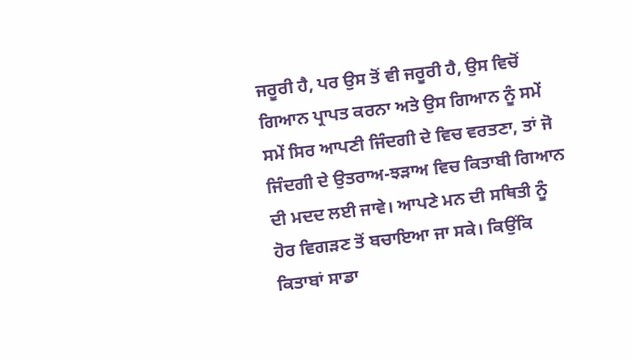ਜਰੂਰੀ ਹੈ, ਪਰ ਉਸ ਤੋਂ ਵੀ ਜਰੂਰੀ ਹੈ, ਉਸ ਵਿਚੋਂ ਗਿਆਨ ਪ੍ਰਾਪਤ ਕਰਨਾ ਅਤੇ ਉਸ ਗਿਆਨ ਨੂੰ ਸਮੇਂ ਸਮੇਂ ਸਿਰ ਆਪਣੀ ਜਿੰਦਗੀ ਦੇ ਵਿਚ ਵਰਤਣਾ, ਤਾਂ ਜੋ ਜਿੰਦਗੀ ਦੇ ਉਤਰਾਅ-ਝੜਾਅ ਵਿਚ ਕਿਤਾਬੀ ਗਿਆਨ ਦੀ ਮਦਦ ਲਈ ਜਾਵੇ। ਆਪਣੇ ਮਨ ਦੀ ਸਥਿਤੀ ਨੂੰ ਹੋਰ ਵਿਗੜਣ ਤੋਂ ਬਚਾਇਆ ਜਾ ਸਕੇ। ਕਿਉਂਕਿ ਕਿਤਾਬਾਂ ਸਾਡਾ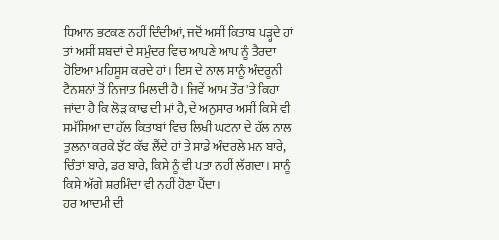ਧਿਆਨ ਭਟਕਣ ਨਹੀਂ ਦਿੰਦੀਆਂ, ਜਦੋਂ ਅਸੀਂ ਕਿਤਾਬ ਪੜ੍ਹਦੇ ਹਾਂ ਤਾਂ ਅਸੀਂ ਸ਼ਬਦਾਂ ਦੇ ਸਮੁੰਦਰ ਵਿਚ ਆਪਣੇ ਆਪ ਨੂੰ ਤੈਰਦਾ ਹੋਇਆ ਮਹਿਸੂਸ ਕਰਦੇ ਹਾਂ। ਇਸ ਦੇ ਨਾਲ ਸਾਨੂੰ ਅੰਦਰੂਨੀ ਟੈਨਸ਼ਨਾਂ ਤੋਂ ਨਿਜਾਤ ਮਿਲਦੀ ਹੈ। ਜਿਵੇਂ ਆਮ ਤੌਰ 'ਤੇ ਕਿਹਾ ਜਾਂਦਾ ਹੈ ਕਿ ਲੋੜ ਕਾਢ ਦੀ ਮਾਂ ਹੈ, ਦੇ ਅਨੁਸਾਰ ਅਸੀਂ ਕਿਸੇ ਵੀ ਸਮੱਸਿਆ ਦਾ ਹੱਲ ਕਿਤਾਬਾਂ ਵਿਚ ਲਿਖੀ ਘਟਨਾ ਦੇ ਹੱਲ ਨਾਲ ਤੁਲਨਾ ਕਰਕੇ ਝੱਟ ਕੱਢ ਲੈਂਦੇ ਹਾਂ ਤੇ ਸਾਡੇ ਅੰਦਰਲੇ ਮਨ ਬਾਰੇ, ਚਿੰਤਾਂ ਬਾਰੇ, ਡਰ ਬਾਰੇ, ਕਿਸੇ ਨੂੰ ਵੀ ਪਤਾ ਨਹੀਂ ਲੱਗਦਾ। ਸਾਨੂੰ ਕਿਸੇ ਅੱਗੇ ਸ਼ਰਮਿੰਦਾ ਵੀ ਨਹੀਂ ਹੋਣਾ ਪੈਂਦਾ।
ਹਰ ਆਦਮੀ ਦੀ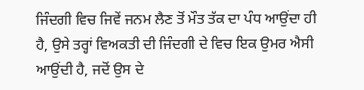ਜਿੰਦਗੀ ਵਿਚ ਜਿਵੇਂ ਜਨਮ ਲੈਣ ਤੋਂ ਮੌਤ ਤੱਕ ਦਾ ਪੰਧ ਆਉਂਦਾ ਹੀ ਹੈ, ਉਸੇ ਤਰ੍ਹਾਂ ਵਿਅਕਤੀ ਦੀ ਜਿੰਦਗੀ ਦੇ ਵਿਚ ਇਕ ਉਮਰ ਐਸੀ ਆਉਂਦੀ ਹੈ, ਜਦੋਂ ਉਸ ਦੇ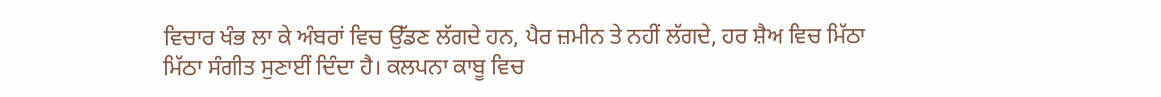ਵਿਚਾਰ ਖੰਭ ਲਾ ਕੇ ਅੰਬਰਾਂ ਵਿਚ ਉੱਡਣ ਲੱਗਦੇ ਹਨ, ਪੈਰ ਜ਼ਮੀਨ ਤੇ ਨਹੀਂ ਲੱਗਦੇ, ਹਰ ਸ਼ੈਅ ਵਿਚ ਮਿੱਠਾ ਮਿੱਠਾ ਸੰਗੀਤ ਸੁਣਾਈਂ ਦਿੰਦਾ ਹੈ। ਕਲਪਨਾ ਕਾਬੂ ਵਿਚ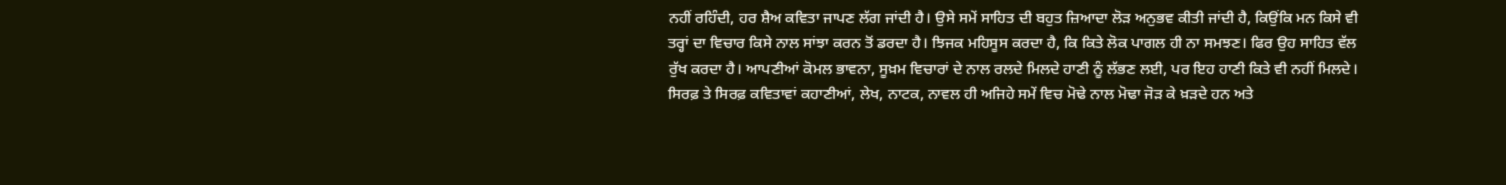ਨਹੀਂ ਰਹਿੰਦੀ, ਹਰ ਸ਼ੈਅ ਕਵਿਤਾ ਜਾਪਣ ਲੱਗ ਜਾਂਦੀ ਹੈ। ਉਸੇ ਸਮੇਂ ਸਾਹਿਤ ਦੀ ਬਹੁਤ ਜ਼ਿਆਦਾ ਲੋੜ ਅਨੁਭਵ ਕੀਤੀ ਜਾਂਦੀ ਹੈ, ਕਿਉਂਕਿ ਮਨ ਕਿਸੇ ਵੀ ਤਰ੍ਹਾਂ ਦਾ ਵਿਚਾਰ ਕਿਸੇ ਨਾਲ ਸਾਂਝਾ ਕਰਨ ਤੋਂ ਡਰਦਾ ਹੈ। ਝਿਜਕ ਮਹਿਸੂਸ ਕਰਦਾ ਹੈ, ਕਿ ਕਿਤੇ ਲੋਕ ਪਾਗਲ ਹੀ ਨਾ ਸਮਝਣ। ਫਿਰ ਉਹ ਸਾਹਿਤ ਵੱਲ ਰੁੱਖ ਕਰਦਾ ਹੈ। ਆਪਣੀਆਂ ਕੋਮਲ ਭਾਵਨਾ, ਸੂਖ਼ਮ ਵਿਚਾਰਾਂ ਦੇ ਨਾਲ ਰਲਦੇ ਮਿਲਦੇ ਹਾਣੀ ਨੂੰ ਲੱਭਣ ਲਈ, ਪਰ ਇਹ ਹਾਣੀ ਕਿਤੇ ਵੀ ਨਹੀਂ ਮਿਲਦੇ। ਸਿਰਫ਼ ਤੇ ਸਿਰਫ਼ ਕਵਿਤਾਵਾਂ ਕਹਾਣੀਆਂ, ਲੇਖ, ਨਾਟਕ, ਨਾਵਲ ਹੀ ਅਜਿਹੇ ਸਮੇਂ ਵਿਚ ਮੋਢੇ ਨਾਲ ਮੋਢਾ ਜੋੜ ਕੇ ਖ਼ੜਦੇ ਹਨ ਅਤੇ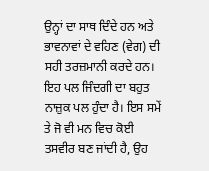ਉਨ੍ਹਾਂ ਦਾ ਸਾਥ ਦਿੰਦੇ ਹਨ ਅਤੇ ਭਾਵਨਾਵਾਂ ਦੇ ਵਹਿਣ (ਵੇਗ) ਦੀ ਸਹੀ ਤਰਜ਼ਮਾਨੀ ਕਰਦੇ ਹਨ।
ਇਹ ਪਲ ਜਿੰਦਗੀ ਦਾ ਬਹੁਤ ਨਾਜ਼ੁਕ ਪਲ ਹੁੰਦਾ ਹੈ। ਇਸ ਸਮੇਂ ਤੇ ਜੋ ਵੀ ਮਨ ਵਿਚ ਕੋਈ ਤਸਵੀਰ ਬਣ ਜਾਂਦੀ ਹੈ, ਉਹ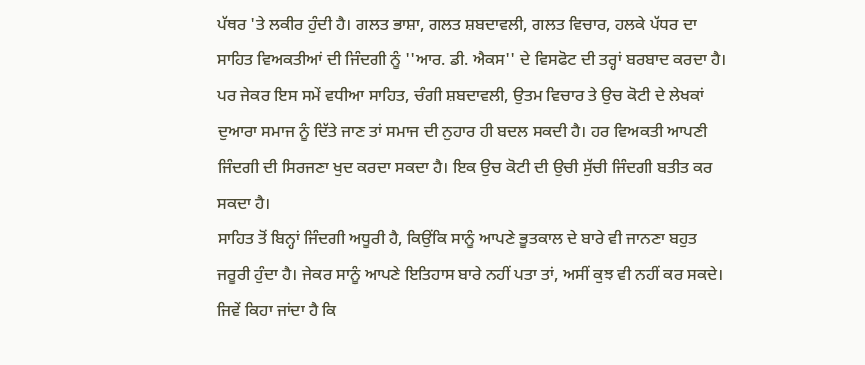ਪੱਥਰ 'ਤੇ ਲਕੀਰ ਹੁੰਦੀ ਹੈ। ਗਲਤ ਭਾਸ਼ਾ, ਗਲਤ ਸ਼ਬਦਾਵਲੀ, ਗਲਤ ਵਿਚਾਰ, ਹਲਕੇ ਪੱਧਰ ਦਾ ਸਾਹਿਤ ਵਿਅਕਤੀਆਂ ਦੀ ਜਿੰਦਗੀ ਨੂੰ ''ਆਰ. ਡੀ. ਐਕਸ'' ਦੇ ਵਿਸਫੋਟ ਦੀ ਤਰ੍ਹਾਂ ਬਰਬਾਦ ਕਰਦਾ ਹੈ। ਪਰ ਜੇਕਰ ਇਸ ਸਮੇਂ ਵਧੀਆ ਸਾਹਿਤ, ਚੰਗੀ ਸ਼ਬਦਾਵਲੀ, ਉਤਮ ਵਿਚਾਰ ਤੇ ਉਚ ਕੋਟੀ ਦੇ ਲੇਖਕਾਂ ਦੁਆਰਾ ਸਮਾਜ ਨੂੰ ਦਿੱਤੇ ਜਾਣ ਤਾਂ ਸਮਾਜ ਦੀ ਨੁਹਾਰ ਹੀ ਬਦਲ ਸਕਦੀ ਹੈ। ਹਰ ਵਿਅਕਤੀ ਆਪਣੀ ਜਿੰਦਗੀ ਦੀ ਸਿਰਜਣਾ ਖੁਦ ਕਰਦਾ ਸਕਦਾ ਹੈ। ਇਕ ਉਚ ਕੋਟੀ ਦੀ ਉਚੀ ਸੁੱਚੀ ਜਿੰਦਗੀ ਬਤੀਤ ਕਰ ਸਕਦਾ ਹੈ।
ਸਾਹਿਤ ਤੋਂ ਬਿਨ੍ਹਾਂ ਜਿੰਦਗੀ ਅਧੂਰੀ ਹੈ, ਕਿਉਂਕਿ ਸਾਨੂੰ ਆਪਣੇ ਭੂਤਕਾਲ ਦੇ ਬਾਰੇ ਵੀ ਜਾਨਣਾ ਬਹੁਤ ਜਰੂਰੀ ਹੁੰਦਾ ਹੈ। ਜੇਕਰ ਸਾਨੂੰ ਆਪਣੇ ਇਤਿਹਾਸ ਬਾਰੇ ਨਹੀਂ ਪਤਾ ਤਾਂ, ਅਸੀਂ ਕੁਝ ਵੀ ਨਹੀਂ ਕਰ ਸਕਦੇ। ਜਿਵੇਂ ਕਿਹਾ ਜਾਂਦਾ ਹੈ ਕਿ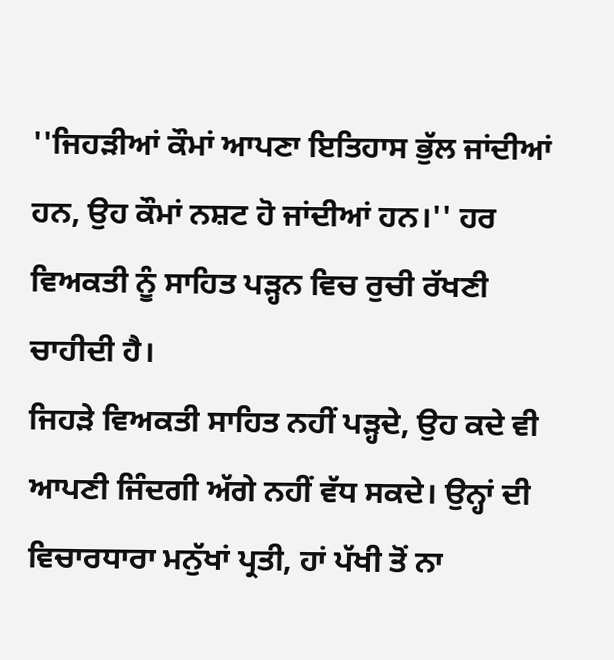''ਜਿਹੜੀਆਂ ਕੌਮਾਂ ਆਪਣਾ ਇਤਿਹਾਸ ਭੁੱਲ ਜਾਂਦੀਆਂ ਹਨ, ਉਹ ਕੌਮਾਂ ਨਸ਼ਟ ਹੋ ਜਾਂਦੀਆਂ ਹਨ।'' ਹਰ ਵਿਅਕਤੀ ਨੂੰ ਸਾਹਿਤ ਪੜ੍ਹਨ ਵਿਚ ਰੁਚੀ ਰੱਖਣੀ ਚਾਹੀਦੀ ਹੈ।
ਜਿਹੜੇ ਵਿਅਕਤੀ ਸਾਹਿਤ ਨਹੀਂ ਪੜ੍ਹਦੇ, ਉਹ ਕਦੇ ਵੀ ਆਪਣੀ ਜਿੰਦਗੀ ਅੱਗੇ ਨਹੀਂ ਵੱਧ ਸਕਦੇ। ਉਨ੍ਹਾਂ ਦੀ ਵਿਚਾਰਧਾਰਾ ਮਨੁੱਖਾਂ ਪ੍ਰਤੀ, ਹਾਂ ਪੱਖੀ ਤੋਂ ਨਾ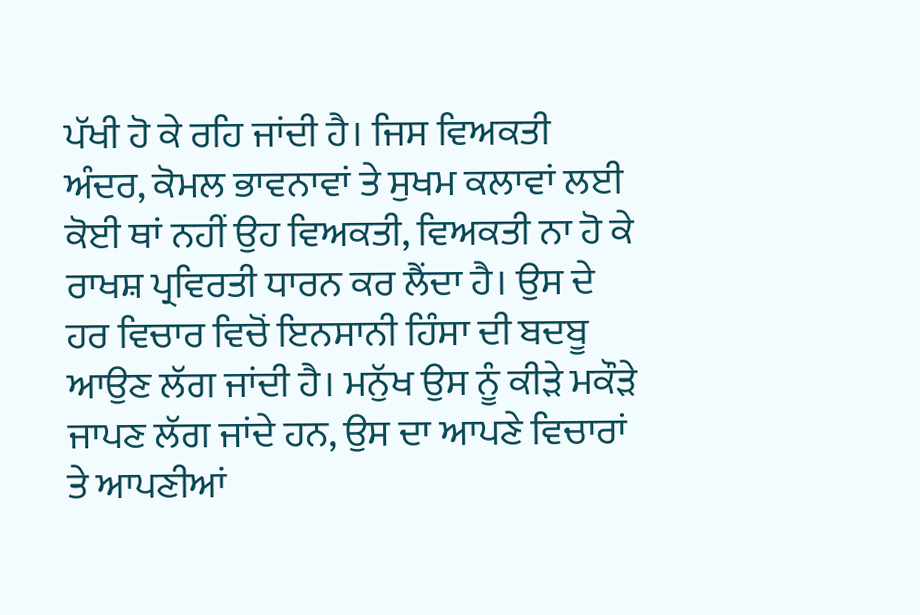ਪੱਖੀ ਹੋ ਕੇ ਰਹਿ ਜਾਂਦੀ ਹੈ। ਜਿਸ ਵਿਅਕਤੀ ਅੰਦਰ, ਕੋਮਲ ਭਾਵਨਾਵਾਂ ਤੇ ਸੁਖਮ ਕਲਾਵਾਂ ਲਈ ਕੋਈ ਥਾਂ ਨਹੀਂ ਉਹ ਵਿਅਕਤੀ, ਵਿਅਕਤੀ ਨਾ ਹੋ ਕੇ ਰਾਖਸ਼ ਪ੍ਰਵਿਰਤੀ ਧਾਰਨ ਕਰ ਲੈਂਦਾ ਹੈ। ਉਸ ਦੇ ਹਰ ਵਿਚਾਰ ਵਿਚੋਂ ਇਨਸਾਨੀ ਹਿੰਸਾ ਦੀ ਬਦਬੂ ਆਉਣ ਲੱਗ ਜਾਂਦੀ ਹੈ। ਮਨੁੱਖ ਉਸ ਨੂੰ ਕੀੜੇ ਮਕੌੜੇ ਜਾਪਣ ਲੱਗ ਜਾਂਦੇ ਹਨ, ਉਸ ਦਾ ਆਪਣੇ ਵਿਚਾਰਾਂ ਤੇ ਆਪਣੀਆਂ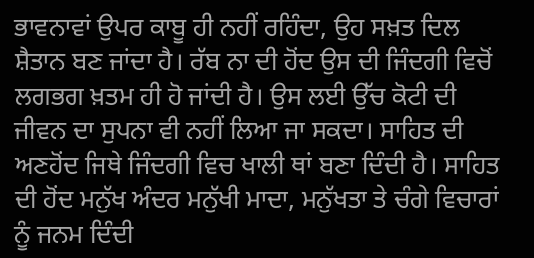ਭਾਵਨਾਵਾਂ ਉਪਰ ਕਾਬੂ ਹੀ ਨਹੀਂ ਰਹਿੰਦਾ, ਉਹ ਸਖ਼ਤ ਦਿਲ ਸ਼ੈਤਾਨ ਬਣ ਜਾਂਦਾ ਹੈ। ਰੱਬ ਨਾ ਦੀ ਹੋਂਦ ਉਸ ਦੀ ਜਿੰਦਗੀ ਵਿਚੋਂ ਲਗਭਗ ਖ਼ਤਮ ਹੀ ਹੋ ਜਾਂਦੀ ਹੈ। ਉਸ ਲਈ ਉੱਚ ਕੋਟੀ ਦੀ ਜੀਵਨ ਦਾ ਸੁਪਨਾ ਵੀ ਨਹੀਂ ਲਿਆ ਜਾ ਸਕਦਾ। ਸਾਹਿਤ ਦੀ ਅਣਹੋਂਦ ਜਿਥੇ ਜਿੰਦਗੀ ਵਿਚ ਖਾਲੀ ਥਾਂ ਬਣਾ ਦਿੰਦੀ ਹੈ। ਸਾਹਿਤ ਦੀ ਹੋਂਦ ਮਨੁੱਖ ਅੰਦਰ ਮਨੁੱਖੀ ਮਾਦਾ, ਮਨੁੱਖਤਾ ਤੇ ਚੰਗੇ ਵਿਚਾਰਾਂ ਨੂੰ ਜਨਮ ਦਿੰਦੀ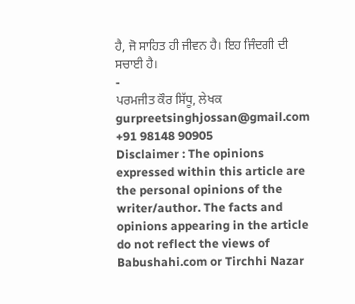ਹੈ, ਜੋ ਸਾਹਿਤ ਹੀ ਜੀਵਨ ਹੈ। ਇਹ ਜਿੰਦਗੀ ਦੀ ਸਚਾਈ ਹੈ।
-
ਪਰਮਜੀਤ ਕੌਰ ਸਿੱਧੂ, ਲੇਖਕ
gurpreetsinghjossan@gmail.com
+91 98148 90905
Disclaimer : The opinions expressed within this article are the personal opinions of the writer/author. The facts and opinions appearing in the article do not reflect the views of Babushahi.com or Tirchhi Nazar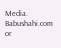Media. Babushahi.com or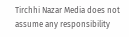Tirchhi Nazar Media does not assume any responsibility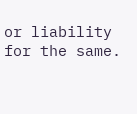or liability for the same.